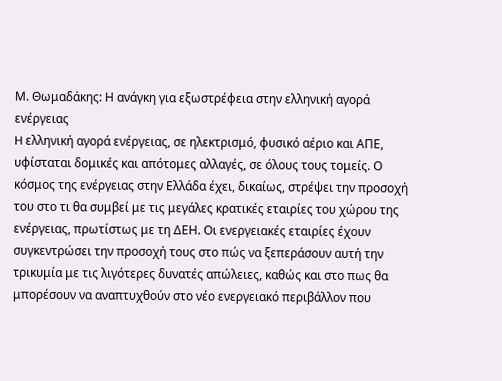Μ. Θωμαδάκης: Η ανάγκη για εξωστρέφεια στην ελληνική αγορά ενέργειας
H ελληνική αγορά ενέργειας, σε ηλεκτρισμό, φυσικό αέριο και ΑΠΕ, υφίσταται δομικές και απότομες αλλαγές, σε όλους τους τομείς. Ο κόσμος της ενέργειας στην Ελλάδα έχει, δικαίως, στρέψει την προσοχή του στο τι θα συμβεί με τις μεγάλες κρατικές εταιρίες του χώρου της ενέργειας, πρωτίστως με τη ΔΕΗ. Οι ενεργειακές εταιρίες έχουν συγκεντρώσει την προσοχή τους στο πώς να ξεπεράσουν αυτή την τρικυμία με τις λιγότερες δυνατές απώλειες, καθώς και στο πως θα μπορέσουν να αναπτυχθούν στο νέο ενεργειακό περιβάλλον που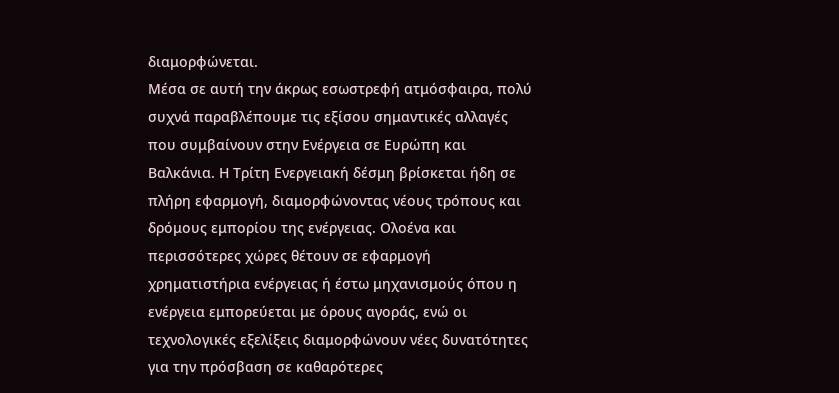διαμορφώνεται.
Μέσα σε αυτή την άκρως εσωστρεφή ατμόσφαιρα, πολύ συχνά παραβλέπουμε τις εξίσου σημαντικές αλλαγές που συμβαίνουν στην Ενέργεια σε Ευρώπη και Βαλκάνια. Η Τρίτη Ενεργειακή δέσμη βρίσκεται ήδη σε πλήρη εφαρμογή, διαμορφώνοντας νέους τρόπους και δρόμους εμπορίου της ενέργειας. Ολοένα και περισσότερες χώρες θέτουν σε εφαρμογή χρηματιστήρια ενέργειας ή έστω μηχανισμούς όπου η ενέργεια εμπορεύεται με όρους αγοράς, ενώ οι τεχνολογικές εξελίξεις διαμορφώνουν νέες δυνατότητες για την πρόσβαση σε καθαρότερες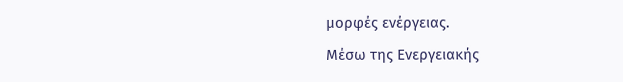μορφές ενέργειας.
Μέσω της Ενεργειακής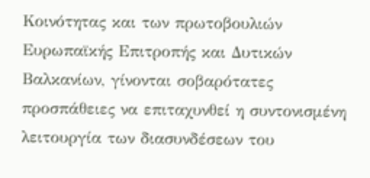Κοινότητας και των πρωτοβουλιών Ευρωπαϊκής Επιτροπής και Δυτικών Βαλκανίων, γίνονται σοβαρότατες προσπάθειες να επιταχυνθεί η συντονισμένη λειτουργία των διασυνδέσεων του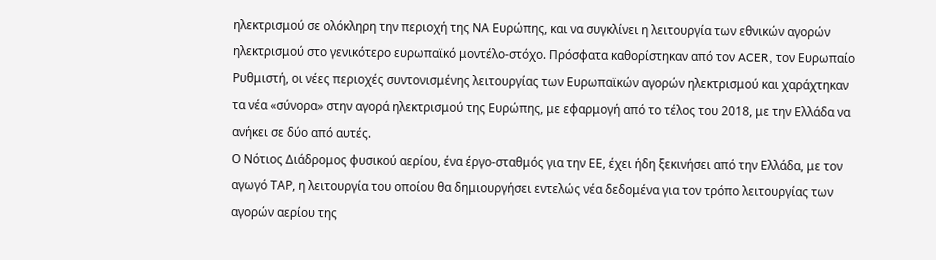ηλεκτρισμού σε ολόκληρη την περιοχή της ΝΑ Ευρώπης, και να συγκλίνει η λειτουργία των εθνικών αγορών ηλεκτρισμού στο γενικότερο ευρωπαϊκό μοντέλο-στόχο. Πρόσφατα καθορίστηκαν από τον ACER, τον Ευρωπαίο Ρυθμιστή, οι νέες περιοχές συντονισμένης λειτουργίας των Ευρωπαϊκών αγορών ηλεκτρισμού και χαράχτηκαν τα νέα «σύνορα» στην αγορά ηλεκτρισμού της Ευρώπης, με εφαρμογή από το τέλος του 2018, με την Ελλάδα να ανήκει σε δύο από αυτές.
Ο Νότιος Διάδρομος φυσικού αερίου, ένα έργο-σταθμός για την ΕΕ, έχει ήδη ξεκινήσει από την Ελλάδα, με τον αγωγό ΤΑΡ, η λειτουργία του οποίου θα δημιουργήσει εντελώς νέα δεδομένα για τον τρόπο λειτουργίας των αγορών αερίου της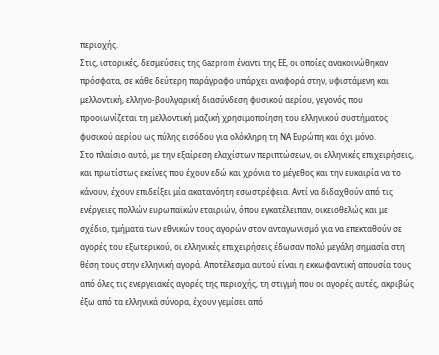περιοχής.
Στις, ιστορικές, δεσμεύσεις της Gazprom έναντι της ΕΕ, οι οποίες ανακοινώθηκαν πρόσφατα, σε κάθε δεύτερη παράγραφο υπάρχει αναφορά στην, υφιστάμενη και μελλοντική, ελληνο-βουλγαρική διασύνδεση φυσικού αερίου, γεγονός που προοιωνίζεται τη μελλοντική μαζική χρησιμοποίηση του ελληνικού συστήματος φυσικού αερίου ως πύλης εισόδου για ολόκληρη τη ΝΑ Ευρώπη και όχι μόνο.
Στο πλαίσιο αυτό, με την εξαίρεση ελαχίστων περιπτώσεων, οι ελληνικές επιχειρήσεις, και πρωτίστως εκείνες που έχουν εδώ και χρόνια το μέγεθος και την ευκαιρία να το κάνουν, έχουν επιδείξει μία ακατανόητη εσωστρέφεια. Αντί να διδαχθούν από τις ενέργειες πολλών ευρωπαϊκών εταιριών, όπου εγκατέλειπαν, οικειοθελώς και με σχέδιο, τμήματα των εθνικών τους αγορών στον ανταγωνισμό για να επεκταθούν σε αγορές του εξωτερικού, οι ελληνικές επιχειρήσεις έδωσαν πολύ μεγάλη σημασία στη θέση τους στην ελληνική αγορά. Αποτέλεσμα αυτού είναι η εκκωφαντική απουσία τους από όλες τις ενεργειακές αγορές της περιοχής, τη στιγμή που οι αγορές αυτές, ακριβώς έξω από τα ελληνικά σύνορα, έχουν γεμίσει από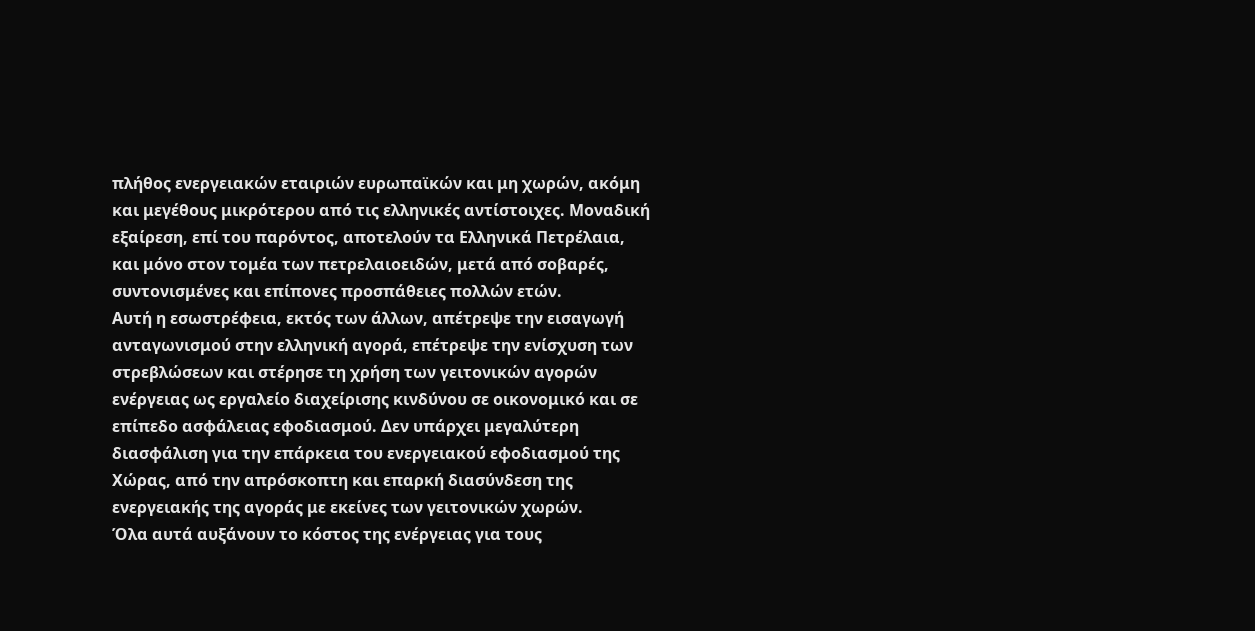πλήθος ενεργειακών εταιριών ευρωπαϊκών και μη χωρών, ακόμη και μεγέθους μικρότερου από τις ελληνικές αντίστοιχες. Μοναδική εξαίρεση, επί του παρόντος, αποτελούν τα Ελληνικά Πετρέλαια, και μόνο στον τομέα των πετρελαιοειδών, μετά από σοβαρές, συντονισμένες και επίπονες προσπάθειες πολλών ετών.
Αυτή η εσωστρέφεια, εκτός των άλλων, απέτρεψε την εισαγωγή ανταγωνισμού στην ελληνική αγορά, επέτρεψε την ενίσχυση των στρεβλώσεων και στέρησε τη χρήση των γειτονικών αγορών ενέργειας ως εργαλείο διαχείρισης κινδύνου σε οικονομικό και σε επίπεδο ασφάλειας εφοδιασμού. Δεν υπάρχει μεγαλύτερη διασφάλιση για την επάρκεια του ενεργειακού εφοδιασμού της Χώρας, από την απρόσκοπτη και επαρκή διασύνδεση της ενεργειακής της αγοράς με εκείνες των γειτονικών χωρών.
Όλα αυτά αυξάνουν το κόστος της ενέργειας για τους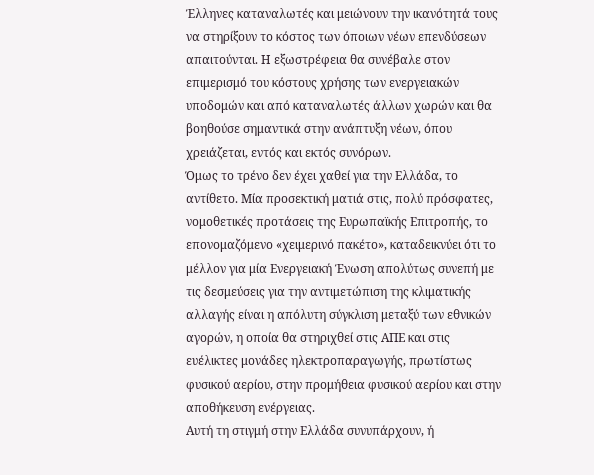Έλληνες καταναλωτές και μειώνουν την ικανότητά τους να στηρίξουν το κόστος των όποιων νέων επενδύσεων απαιτούνται. Η εξωστρέφεια θα συνέβαλε στον επιμερισμό του κόστους χρήσης των ενεργειακών υποδομών και από καταναλωτές άλλων χωρών και θα βοηθούσε σημαντικά στην ανάπτυξη νέων, όπου χρειάζεται, εντός και εκτός συνόρων.
Όμως το τρένο δεν έχει χαθεί για την Ελλάδα, το αντίθετο. Μία προσεκτική ματιά στις, πολύ πρόσφατες, νομοθετικές προτάσεις της Ευρωπαϊκής Επιτροπής, το επονομαζόμενο «χειμερινό πακέτο», καταδεικνύει ότι το μέλλον για μία Ενεργειακή Ένωση απολύτως συνεπή με τις δεσμεύσεις για την αντιμετώπιση της κλιματικής αλλαγής είναι η απόλυτη σύγκλιση μεταξύ των εθνικών αγορών, η οποία θα στηριχθεί στις ΑΠΕ και στις ευέλικτες μονάδες ηλεκτροπαραγωγής, πρωτίστως φυσικού αερίου, στην προμήθεια φυσικού αερίου και στην αποθήκευση ενέργειας.
Αυτή τη στιγμή στην Ελλάδα συνυπάρχουν, ή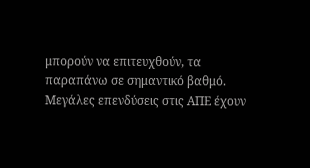μπορούν να επιτευχθούν, τα παραπάνω σε σημαντικό βαθμό. Μεγάλες επενδύσεις στις ΑΠΕ έχουν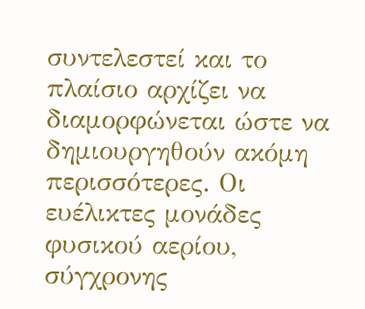συντελεστεί και το πλαίσιο αρχίζει να διαμορφώνεται ώστε να δημιουργηθούν ακόμη περισσότερες. Οι ευέλικτες μονάδες φυσικού αερίου, σύγχρονης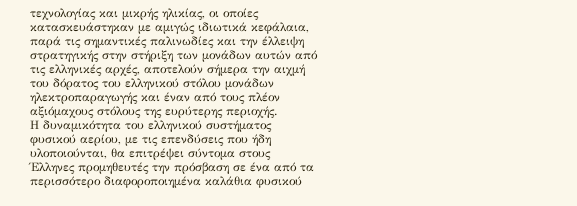τεχνολογίας και μικρής ηλικίας, οι οποίες κατασκευάστηκαν με αμιγώς ιδιωτικά κεφάλαια, παρά τις σημαντικές παλινωδίες και την έλλειψη στρατηγικής στην στήριξη των μονάδων αυτών από τις ελληνικές αρχές, αποτελούν σήμερα την αιχμή του δόρατος του ελληνικού στόλου μονάδων ηλεκτροπαραγωγής και έναν από τους πλέον αξιόμαχους στόλους της ευρύτερης περιοχής.
Η δυναμικότητα του ελληνικού συστήματος φυσικού αερίου, με τις επενδύσεις που ήδη υλοποιούνται, θα επιτρέψει σύντομα στους Έλληνες προμηθευτές την πρόσβαση σε ένα από τα περισσότερο διαφοροποιημένα καλάθια φυσικού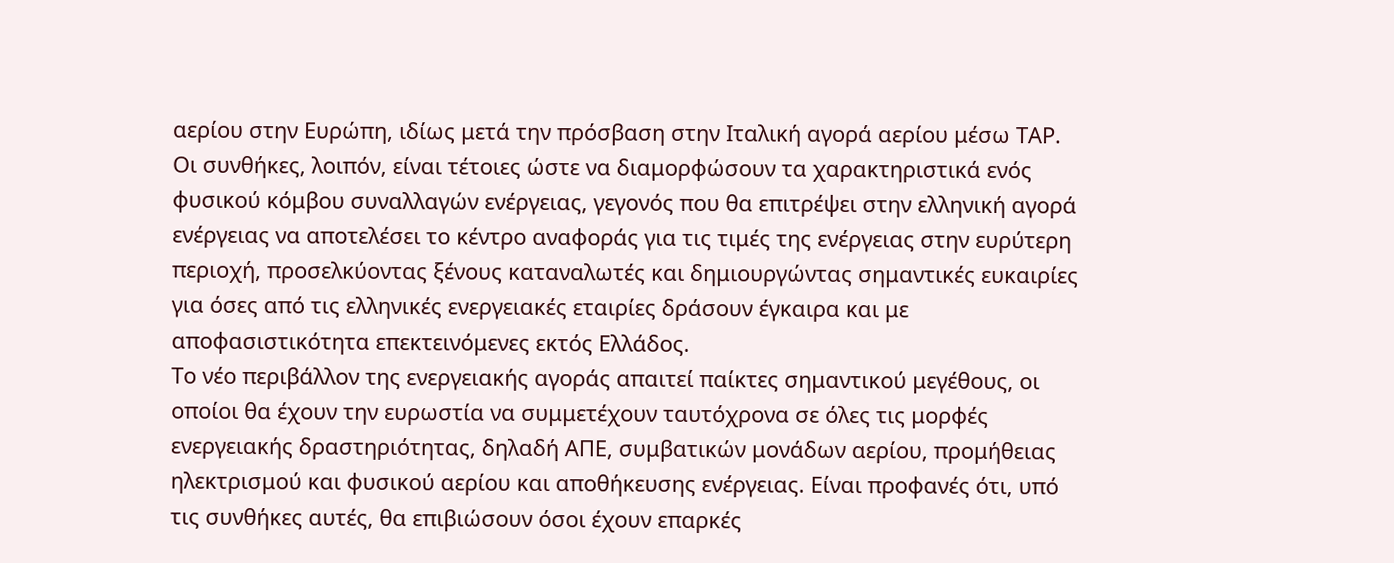αερίου στην Ευρώπη, ιδίως μετά την πρόσβαση στην Ιταλική αγορά αερίου μέσω ΤΑΡ.
Οι συνθήκες, λοιπόν, είναι τέτοιες ώστε να διαμορφώσουν τα χαρακτηριστικά ενός φυσικού κόμβου συναλλαγών ενέργειας, γεγονός που θα επιτρέψει στην ελληνική αγορά ενέργειας να αποτελέσει το κέντρο αναφοράς για τις τιμές της ενέργειας στην ευρύτερη περιοχή, προσελκύοντας ξένους καταναλωτές και δημιουργώντας σημαντικές ευκαιρίες για όσες από τις ελληνικές ενεργειακές εταιρίες δράσουν έγκαιρα και με αποφασιστικότητα επεκτεινόμενες εκτός Ελλάδος.
Το νέο περιβάλλον της ενεργειακής αγοράς απαιτεί παίκτες σημαντικού μεγέθους, οι οποίοι θα έχουν την ευρωστία να συμμετέχουν ταυτόχρονα σε όλες τις μορφές ενεργειακής δραστηριότητας, δηλαδή ΑΠΕ, συμβατικών μονάδων αερίου, προμήθειας ηλεκτρισμού και φυσικού αερίου και αποθήκευσης ενέργειας. Είναι προφανές ότι, υπό τις συνθήκες αυτές, θα επιβιώσουν όσοι έχουν επαρκές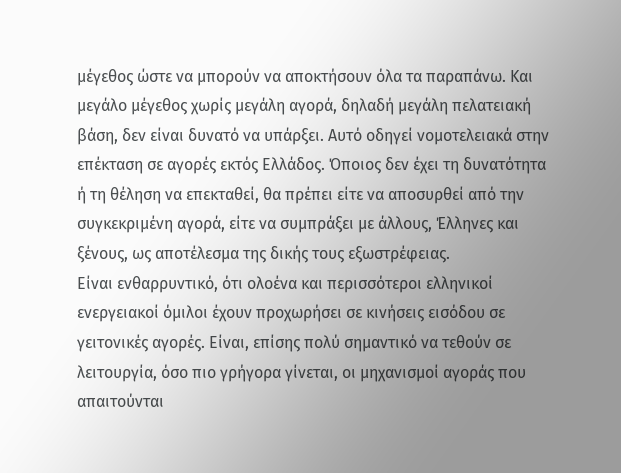μέγεθος ώστε να μπορούν να αποκτήσουν όλα τα παραπάνω. Και μεγάλο μέγεθος χωρίς μεγάλη αγορά, δηλαδή μεγάλη πελατειακή βάση, δεν είναι δυνατό να υπάρξει. Αυτό οδηγεί νομοτελειακά στην επέκταση σε αγορές εκτός Ελλάδος. Όποιος δεν έχει τη δυνατότητα ή τη θέληση να επεκταθεί, θα πρέπει είτε να αποσυρθεί από την συγκεκριμένη αγορά, είτε να συμπράξει με άλλους, Έλληνες και ξένους, ως αποτέλεσμα της δικής τους εξωστρέφειας.
Είναι ενθαρρυντικό, ότι ολοένα και περισσότεροι ελληνικοί ενεργειακοί όμιλοι έχουν προχωρήσει σε κινήσεις εισόδου σε γειτονικές αγορές. Είναι, επίσης πολύ σημαντικό να τεθούν σε λειτουργία, όσο πιο γρήγορα γίνεται, οι μηχανισμοί αγοράς που απαιτούνται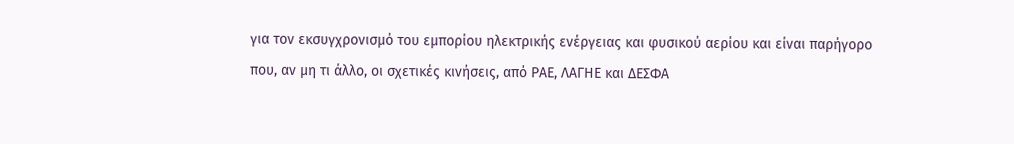για τον εκσυγχρονισμό του εμπορίου ηλεκτρικής ενέργειας και φυσικού αερίου και είναι παρήγορο που, αν μη τι άλλο, οι σχετικές κινήσεις, από ΡΑΕ, ΛΑΓΗΕ και ΔΕΣΦΑ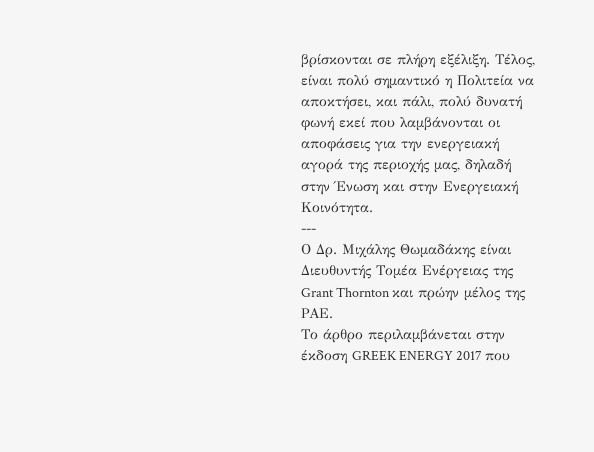βρίσκονται σε πλήρη εξέλιξη. Τέλος, είναι πολύ σημαντικό η Πολιτεία να αποκτήσει, και πάλι, πολύ δυνατή φωνή εκεί που λαμβάνονται οι αποφάσεις για την ενεργειακή αγορά της περιοχής μας, δηλαδή στην Ένωση και στην Ενεργειακή Κοινότητα.
---
Ο Δρ. Μιχάλης Θωμαδάκης είναι Διευθυντής Τομέα Ενέργειας της Grant Thornton και πρώην μέλος της ΡΑΕ.
Το άρθρο περιλαμβάνεται στην έκδοση GREEK ENERGY 2017 που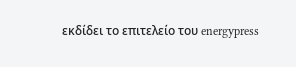εκδίδει το επιτελείο του energypress